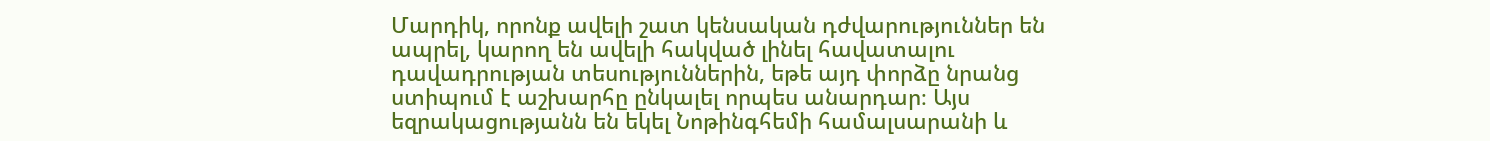Մարդիկ, որոնք ավելի շատ կենսական դժվարություններ են ապրել, կարող են ավելի հակված լինել հավատալու դավադրության տեսություններին, եթե այդ փորձը նրանց ստիպում է աշխարհը ընկալել որպես անարդար։ Այս եզրակացությանն են եկել Նոթինգհեմի համալսարանի և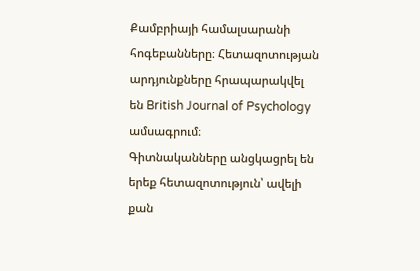Քամբրիայի համալսարանի հոգեբանները։ Հետազոտության արդյունքները հրապարակվել են British Journal of Psychology ամսագրում։
Գիտնականները անցկացրել են երեք հետազոտություն՝ ավելի քան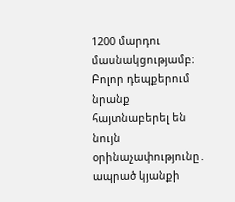1200 մարդու մասնակցությամբ։ Բոլոր դեպքերում նրանք հայտնաբերել են նույն օրինաչափությունը․ ապրած կյանքի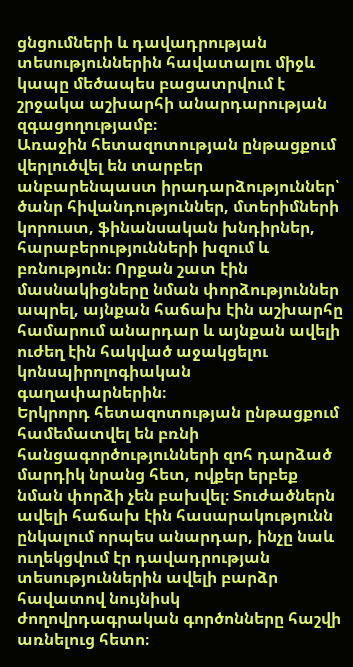ցնցումների և դավադրության տեսություններին հավատալու միջև կապը մեծապես բացատրվում է շրջակա աշխարհի անարդարության զգացողությամբ։
Առաջին հետազոտության ընթացքում վերլուծվել են տարբեր անբարենպաստ իրադարձություններ՝ ծանր հիվանդություններ, մտերիմների կորուստ, ֆինանսական խնդիրներ, հարաբերությունների խզում և բռնություն։ Որքան շատ էին մասնակիցները նման փորձություններ ապրել, այնքան հաճախ էին աշխարհը համարում անարդար և այնքան ավելի ուժեղ էին հակված աջակցելու կոնսպիրոլոգիական գաղափարներին։
Երկրորդ հետազոտության ընթացքում համեմատվել են բռնի հանցագործությունների զոհ դարձած մարդիկ նրանց հետ, ովքեր երբեք նման փորձի չեն բախվել։ Տուժածներն ավելի հաճախ էին հասարակությունն ընկալում որպես անարդար, ինչը նաև ուղեկցվում էր դավադրության տեսություններին ավելի բարձր հավատով նույնիսկ ժողովրդագրական գործոնները հաշվի առնելուց հետո։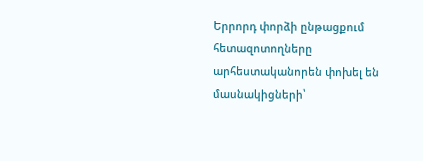Երրորդ փորձի ընթացքում հետազոտողները արհեստականորեն փոխել են մասնակիցների՝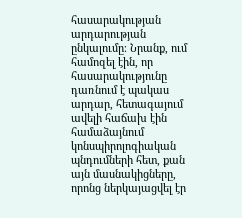հասարակության արդարության ընկալումը։ Նրանք, ում համոզել էին, որ հասարակությունը դառնում է պակաս արդար, հետագայում ավելի հաճախ էին համաձայնում կոնսպիրոլոգիական պնդումների հետ, քան այն մասնակիցները, որոնց ներկայացվել էր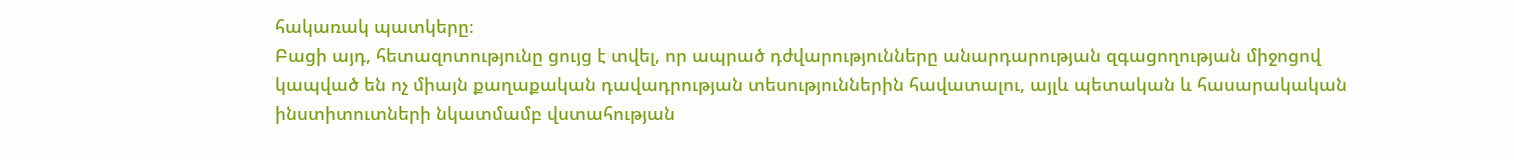հակառակ պատկերը։
Բացի այդ, հետազոտությունը ցույց է տվել, որ ապրած դժվարությունները անարդարության զգացողության միջոցով կապված են ոչ միայն քաղաքական դավադրության տեսություններին հավատալու, այլև պետական և հասարակական ինստիտուտների նկատմամբ վստահության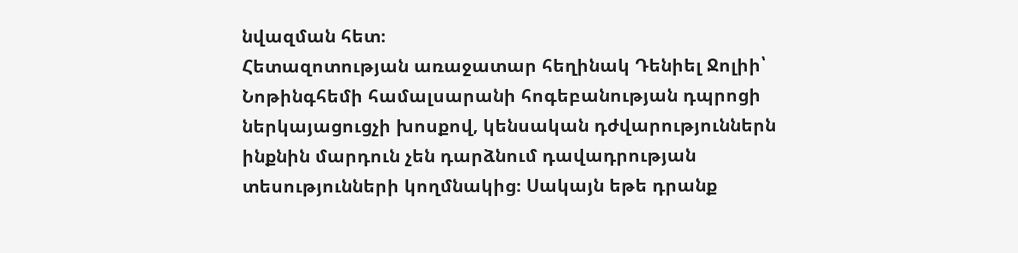նվազման հետ։
Հետազոտության առաջատար հեղինակ Դենիել Ջոլիի՝ Նոթինգհեմի համալսարանի հոգեբանության դպրոցի ներկայացուցչի խոսքով, կենսական դժվարություններն ինքնին մարդուն չեն դարձնում դավադրության տեսությունների կողմնակից։ Սակայն եթե դրանք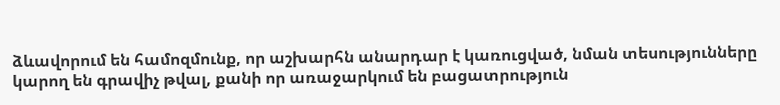ձևավորում են համոզմունք, որ աշխարհն անարդար է կառուցված, նման տեսությունները կարող են գրավիչ թվալ, քանի որ առաջարկում են բացատրություն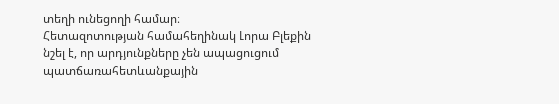տեղի ունեցողի համար։
Հետազոտության համահեղինակ Լորա Բլեքին նշել է, որ արդյունքները չեն ապացուցում պատճառահետևանքային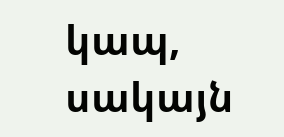կապ, սակայն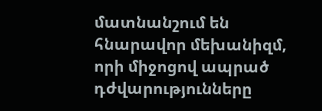մատնանշում են հնարավոր մեխանիզմ, որի միջոցով ապրած դժվարությունները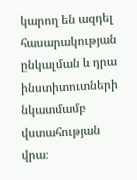կարող են ազդել հասարակության ընկալման և դրա ինստիտուտների նկատմամբ վստահության վրա։